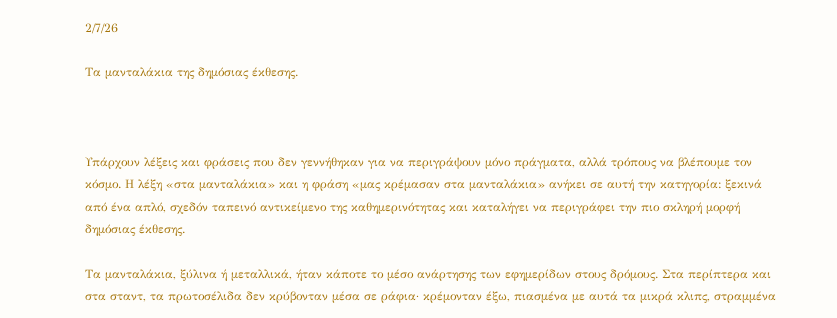2/7/26

Τα μανταλάκια της δημόσιας έκθεσης.



Υπάρχουν λέξεις και φράσεις που δεν γεννήθηκαν για να περιγράψουν μόνο πράγματα, αλλά τρόπους να βλέπουμε τον κόσμο. Η λέξη «στα μανταλάκια» και η φράση «μας κρέμασαν στα μανταλάκια» ανήκει σε αυτή την κατηγορία: ξεκινά από ένα απλό, σχεδόν ταπεινό αντικείμενο της καθημερινότητας και καταλήγει να περιγράφει την πιο σκληρή μορφή δημόσιας έκθεσης.

Τα μανταλάκια, ξύλινα ή μεταλλικά, ήταν κάποτε το μέσο ανάρτησης των εφημερίδων στους δρόμους. Στα περίπτερα και στα σταντ, τα πρωτοσέλιδα δεν κρύβονταν μέσα σε ράφια· κρέμονταν έξω, πιασμένα με αυτά τα μικρά κλιπς, στραμμένα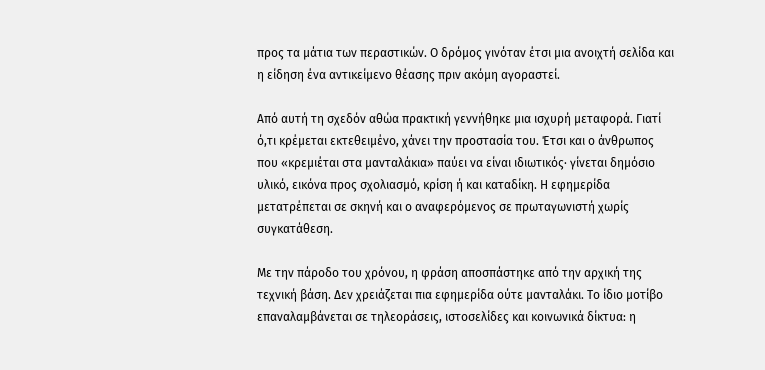προς τα μάτια των περαστικών. Ο δρόμος γινόταν έτσι μια ανοιχτή σελίδα και η είδηση ένα αντικείμενο θέασης πριν ακόμη αγοραστεί.

Από αυτή τη σχεδόν αθώα πρακτική γεννήθηκε μια ισχυρή μεταφορά. Γιατί ό,τι κρέμεται εκτεθειμένο, χάνει την προστασία του. Έτσι και ο άνθρωπος που «κρεμιέται στα μανταλάκια» παύει να είναι ιδιωτικός· γίνεται δημόσιο υλικό, εικόνα προς σχολιασμό, κρίση ή και καταδίκη. Η εφημερίδα μετατρέπεται σε σκηνή και ο αναφερόμενος σε πρωταγωνιστή χωρίς συγκατάθεση.

Με την πάροδο του χρόνου, η φράση αποσπάστηκε από την αρχική της τεχνική βάση. Δεν χρειάζεται πια εφημερίδα ούτε μανταλάκι. Το ίδιο μοτίβο επαναλαμβάνεται σε τηλεοράσεις, ιστοσελίδες και κοινωνικά δίκτυα: η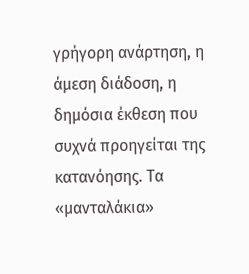γρήγορη ανάρτηση, η άμεση διάδοση, η δημόσια έκθεση που συχνά προηγείται της κατανόησης. Τα «μανταλάκια»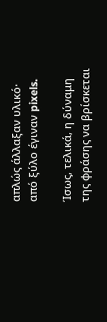απλώς άλλαξαν υλικό· από ξύλο έγιναν pixels.

Ίσως, τελικά, η δύναμη της φράσης να βρίσκεται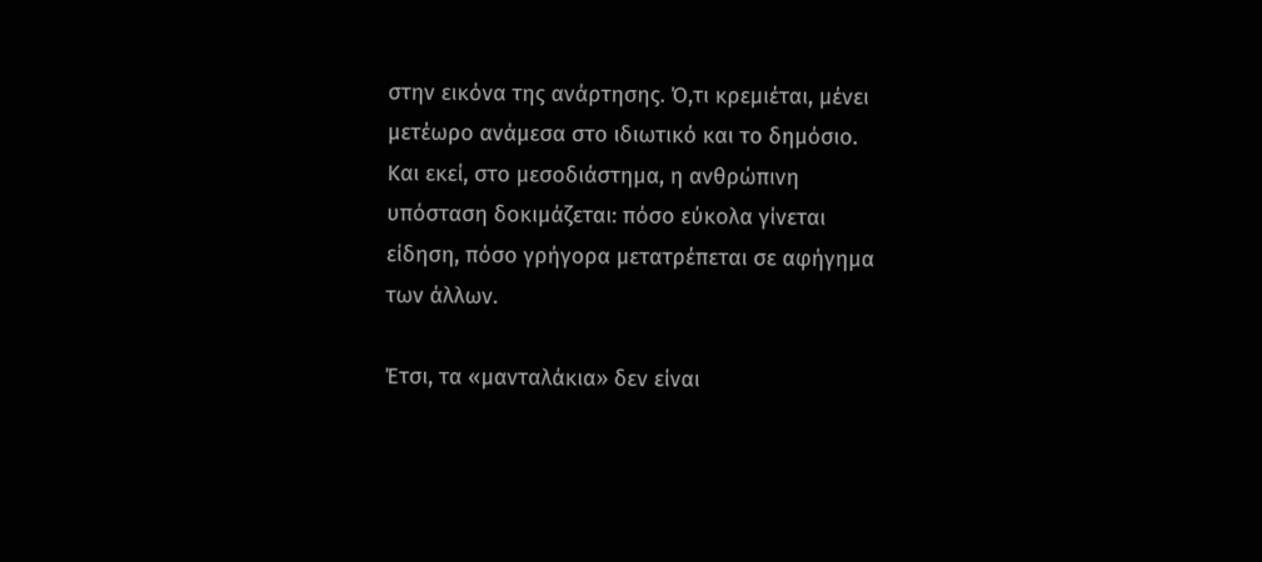στην εικόνα της ανάρτησης. Ό,τι κρεμιέται, μένει μετέωρο ανάμεσα στο ιδιωτικό και το δημόσιο. Και εκεί, στο μεσοδιάστημα, η ανθρώπινη υπόσταση δοκιμάζεται: πόσο εύκολα γίνεται είδηση, πόσο γρήγορα μετατρέπεται σε αφήγημα των άλλων.

Έτσι, τα «μανταλάκια» δεν είναι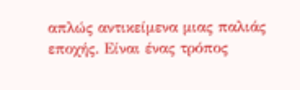απλώς αντικείμενα μιας παλιάς εποχής. Είναι ένας τρόπος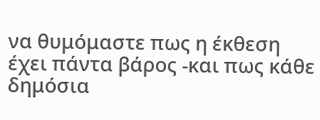να θυμόμαστε πως η έκθεση έχει πάντα βάρος -και πως κάθε δημόσια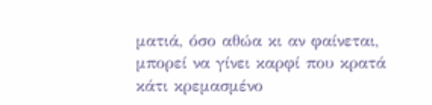ματιά, όσο αθώα κι αν φαίνεται, μπορεί να γίνει καρφί που κρατά κάτι κρεμασμένο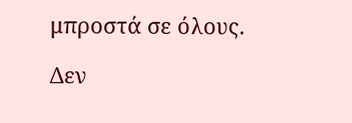μπροστά σε όλους.

Δεν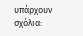υπάρχουν σχόλια: